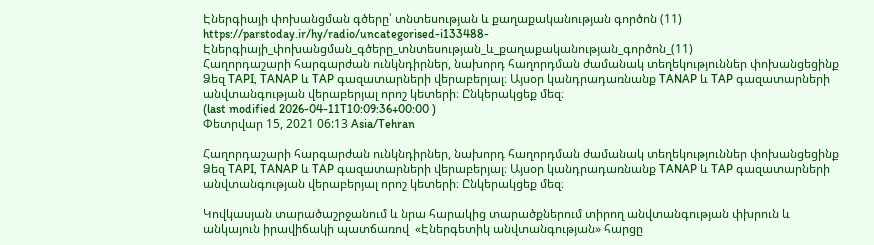Էներգիայի փոխանցման գծերը՝ տնտեսության և քաղաքականության գործոն (11)
https://parstoday.ir/hy/radio/uncategorised-i133488-Էներգիայի_փոխանցման_գծերը_տնտեսության_և_քաղաքականության_գործոն_(11)
Հաղորդաշարի հարգարժան ունկնդիրներ, նախորդ հաղորդման ժամանակ տեղեկություններ փոխանցեցինք Ձեզ TAPI, TANAP և TAP գազատարների վերաբերյալ։ Այսօր կանդրադառնանք TANAP և TAP գազատարների անվտանգության վերաբերյալ որոշ կետերի։ Ընկերակցեք մեզ։
(last modified 2026-04-11T10:09:36+00:00 )
Փետրվար 15, 2021 06:13 Asia/Tehran

Հաղորդաշարի հարգարժան ունկնդիրներ, նախորդ հաղորդման ժամանակ տեղեկություններ փոխանցեցինք Ձեզ TAPI, TANAP և TAP գազատարների վերաբերյալ։ Այսօր կանդրադառնանք TANAP և TAP գազատարների անվտանգության վերաբերյալ որոշ կետերի։ Ընկերակցեք մեզ։

Կովկասյան տարածաշրջանում և նրա հարակից տարածքներում տիրող անվտանգության փխրուն և անկայուն իրավիճակի պատճառով  «Էներգետիկ անվտանգության» հարցը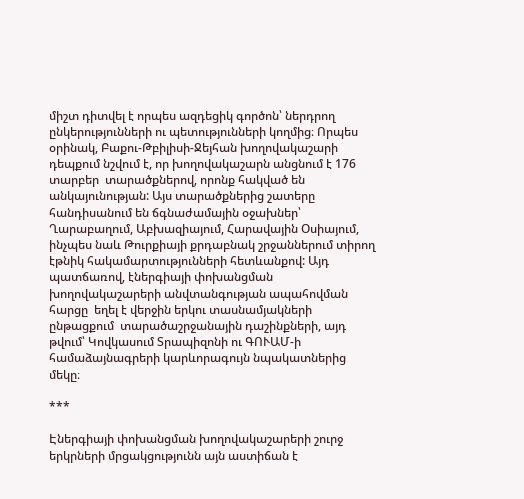միշտ դիտվել է որպես ազդեցիկ գործոն՝ ներդրող ընկերությունների ու պետությունների կողմից։ Որպես օրինակ, Բաքու-Թբիլիսի-Ջեյհան խողովակաշարի դեպքում նշվում է, որ խողովակաշարն անցնում է 176 տարբեր  տարածքներով, որոնք հակված են անկայունության: Այս տարածքներից շատերը հանդիսանում են ճգնաժամային օջախներ՝ Ղարաբաղում, Աբխազիայում, Հարավային Օսիայում, ինչպես նաև Թուրքիայի քրդաբնակ շրջաններում տիրող էթնիկ հակամարտությունների հետևանքով: Այդ պատճառով, էներգիայի փոխանցման խողովակաշարերի անվտանգության ապահովման հարցը  եղել է վերջին երկու տասնամյակների ընթացքում  տարածաշրջանային դաշինքների, այդ թվում՝ Կովկասում Տրապիզոնի ու ԳՈՒԱՄ-ի համաձայնագրերի կարևորագույն նպակատներից մեկը։

***

Էներգիայի փոխանցման խողովակաշարերի շուրջ երկրների մրցակցությունն այն աստիճան է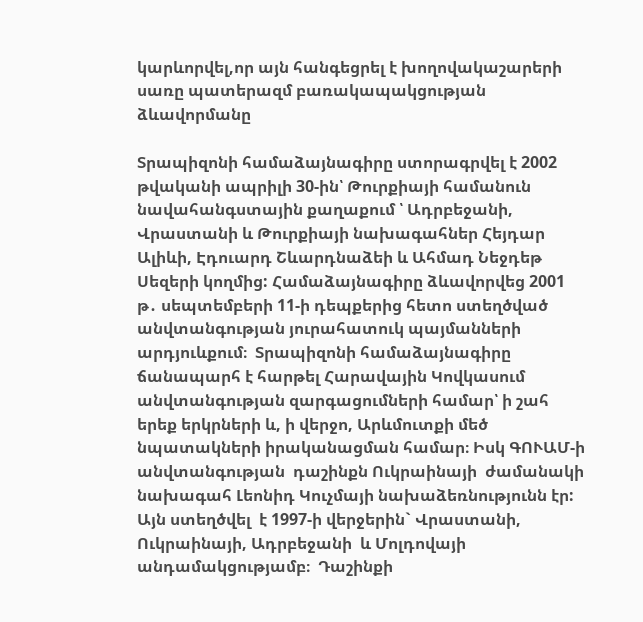կարևորվել,որ այն հանգեցրել է խողովակաշարերի սառը պատերազմ բառակապակցության ձևավորմանը

Տրապիզոնի համաձայնագիրը ստորագրվել է 2002 թվականի ապրիլի 30-ին՝ Թուրքիայի համանուն նավահանգստային քաղաքում ՝ Ադրբեջանի, Վրաստանի և Թուրքիայի նախագահներ Հեյդար Ալիևի, Էդուարդ Շևարդնաձեի և Ահմադ Նեջդեթ Սեզերի կողմից: Համաձայնագիրը ձևավորվեց 2001 թ․ սեպտեմբերի 11-ի դեպքերից հետո ստեղծված անվտանգության յուրահատուկ պայմանների արդյուևքում։  Տրապիզոնի համաձայնագիրը ճանապարհ է հարթել Հարավային Կովկասում անվտանգության զարգացումների համար՝ ի շահ երեք երկրների և, ի վերջո, Արևմուտքի մեծ  նպատակների իրականացման համար։ Իսկ ԳՈՒԱՄ-ի անվտանգության  դաշինքն Ուկրաինայի  ժամանակի նախագահ Լեոնիդ Կուչմայի նախաձեռնությունն էր: Այն ստեղծվել  է 1997-ի վերջերին` Վրաստանի, Ուկրաինայի, Ադրբեջանի  և Մոլդովայի անդամակցությամբ։  Դաշինքի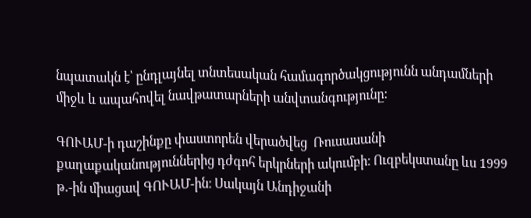նպատակն է՝ ընդլայնել տնտեսական համագործակցությունն անդամների միջև և ապահովել նավթատարների անվտանգությունը:

ԳՈՒԱՄ-ի դաշինքը փաստորեն վերածվեց  Ռուսասանի քաղաքականություններից դժգոհ երկրների ակումբի։ Ուզբեկստանը ևս 1999 թ․-ին միացավ ԳՈՒԱՄ-ին։ Սակայն Անդիջանի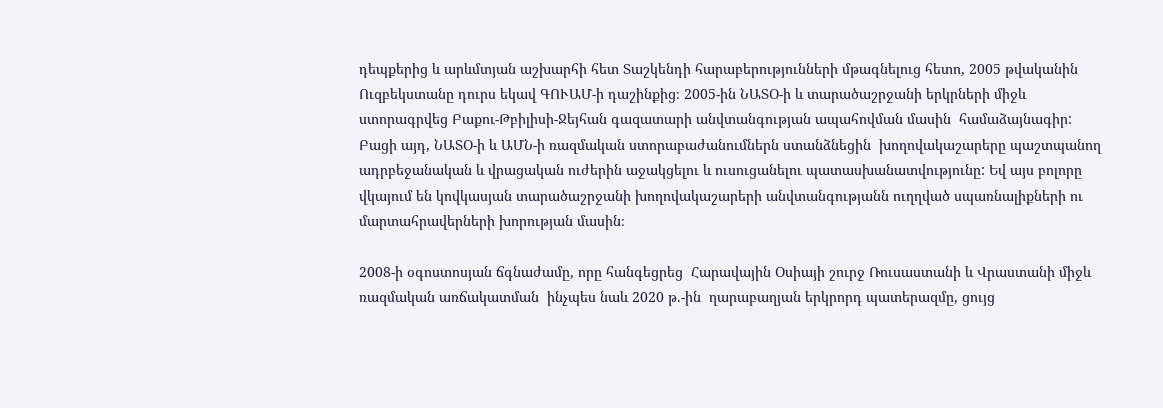դեպքերից և արևմտյան աշխարհի հետ Տաշկենդի հարաբերությունների մթագնելուց հետո, 2005 թվականին  Ուզբեկստանը դուրս եկավ ԳՈՒԱՄ-ի դաշինքից։ 2005-ին ՆԱՏՕ-ի և տարածաշրջանի երկրների միջև ստորագրվեց Բաքու-Թբիլիսի-Ջեյհան գազատարի անվտանգության ապահովման մասին  համաձայնագիր: Բացի այդ, ՆԱՏՕ-ի և ԱՄՆ-ի ռազմական ստորաբաժանումներն ստանձնեցին  խողովակաշարերը պաշտպանող  ադրբեջանական և վրացական ուժերին աջակցելու և ուսուցանելու պատասխանատվությունը: Եվ այս բոլորը վկայում են կովկասյան տարածաշրջանի խողովակաշարերի անվտանգությանն ուղղված սպառնալիքների ու մարտահրավերների խորության մասին։

2008-ի օգոստոսյան ճգնաժամը, որը հանգեցրեց  Հարավային Օսիայի շուրջ Ռուսաստանի և Վրաստանի միջև ռազմական առճակատման  ինչպես նաև 2020 թ.-ին  ղարաբաղյան երկրորդ պատերազմը, ցույց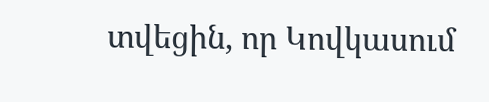տվեցին, որ Կովկասում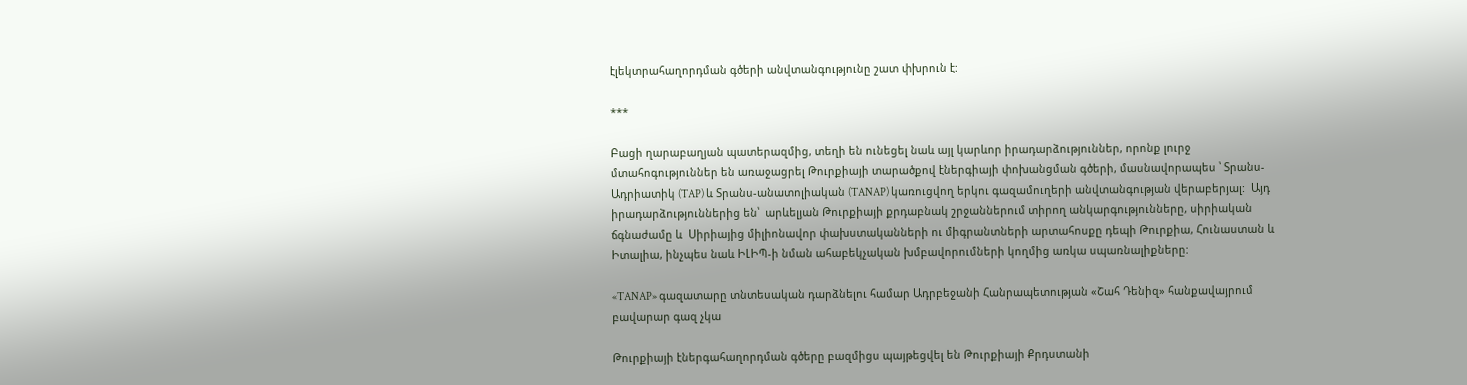էլեկտրահաղորդման գծերի անվտանգությունը շատ փխրուն է:

***

Բացի ղարաբաղյան պատերազմից, տեղի են ունեցել նաև այլ կարևոր իրադարձություններ, որոնք լուրջ մտահոգություններ են առաջացրել Թուրքիայի տարածքով էներգիայի փոխանցման գծերի, մասնավորապես ՝ Տրանս-Ադրիատիկ (TAP) և Տրանս-անատոլիական (TANAP) կառուցվող երկու գազամուղերի անվտանգության վերաբերյալ:  Այդ իրադարձություններից են՝  արևելյան Թուրքիայի քրդաբնակ շրջաններում տիրող անկարգությունները, սիրիական ճգնաժամը և  Սիրիայից միլիոնավոր փախստականների ու միգրանտների արտահոսքը դեպի Թուրքիա, Հունաստան և Իտալիա, ինչպես նաև ԻԼԻՊ-ի նման ահաբեկչական խմբավորումների կողմից առկա սպառնալիքները:

«TANAP» գազատարը տնտեսական դարձնելու համար Ադրբեջանի Հանրապետության «Շահ Դենիզ» հանքավայրում բավարար գազ չկա

Թուրքիայի էներգահաղորդման գծերը բազմիցս պայթեցվել են Թուրքիայի Քրդստանի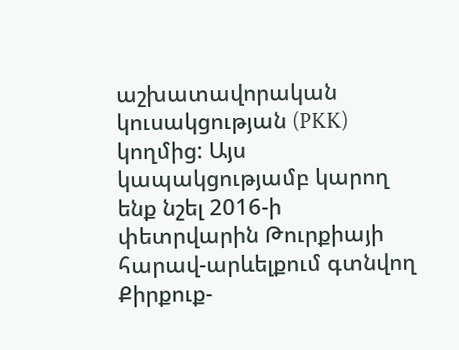աշխատավորական կուսակցության (PKK) կողմից: Այս կապակցությամբ կարող ենք նշել 2016-ի փետրվարին Թուրքիայի հարավ-արևելքում գտնվող Քիրքուք-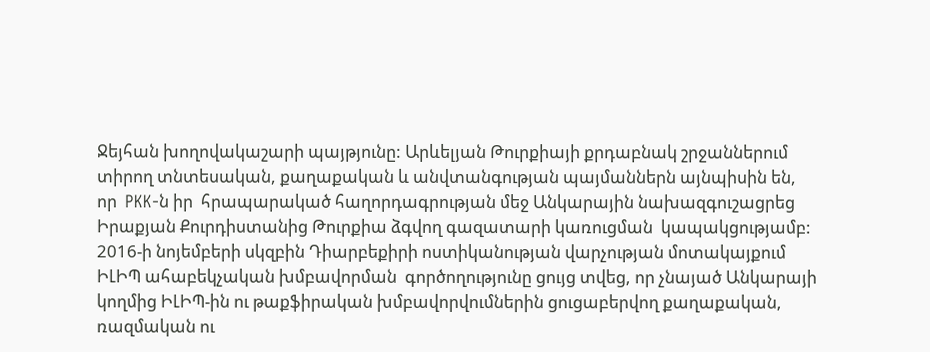Ջեյհան խողովակաշարի պայթյունը: Արևելյան Թուրքիայի քրդաբնակ շրջաններում տիրող տնտեսական, քաղաքական և անվտանգության պայմաններն այնպիսին են, որ  PKK-ն իր  հրապարակած հաղորդագրության մեջ Անկարային նախազգուշացրեց Իրաքյան Քուրդիստանից Թուրքիա ձգվող գազատարի կառուցման  կապակցությամբ: 2016-ի նոյեմբերի սկզբին Դիարբեքիրի ոստիկանության վարչության մոտակայքում ԻԼԻՊ ահաբեկչական խմբավորման  գործողությունը ցույց տվեց, որ չնայած Անկարայի կողմից ԻԼԻՊ-ին ու թաքֆիրական խմբավորվումներին ցուցաբերվող քաղաքական, ռազմական ու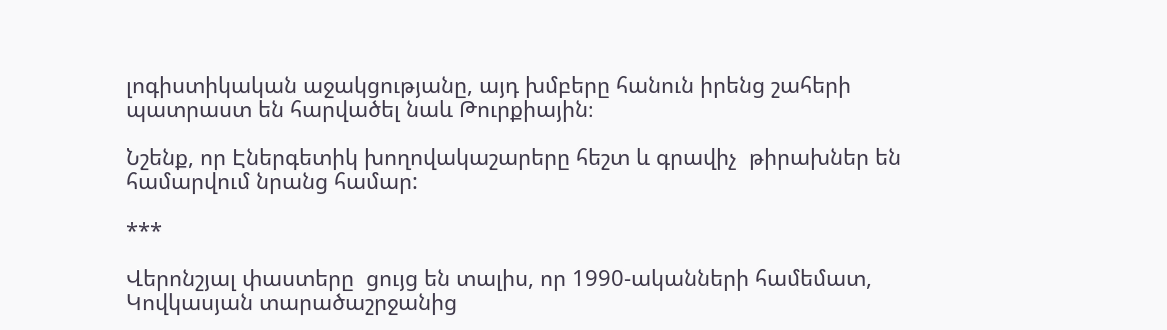լոգիստիկական աջակցությանը, այդ խմբերը հանուն իրենց շահերի պատրաստ են հարվածել նաև Թուրքիային։

Նշենք, որ Էներգետիկ խողովակաշարերը հեշտ և գրավիչ  թիրախներ են  համարվում նրանց համար:

***

Վերոնշյալ փաստերը  ցույց են տալիս, որ 1990-ականների համեմատ, Կովկասյան տարածաշրջանից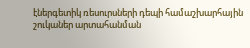էներգետիկ ռեսուրսների դեպի համաշխարհային շուկաներ արտահանման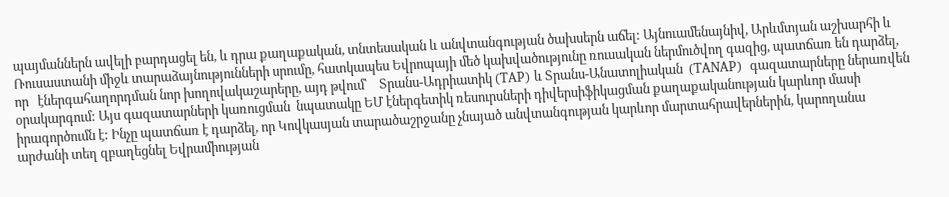պայմաններն ավելի բարդացել են, և դրա քաղաքական, տնտեսական և անվտանգության ծախսերն աճել: Այնուամենայնիվ, Արևմտյան աշխարհի և Ռուսաստանի միջև տարաձայնությունների սրումը, հատկապես Եվրոպայի մեծ կախվածությունը ռուսական ներմուծվող գազից, պատճառ են դարձել, որ   էներգահաղորդման նոր խողովակաշարերը, այդ թվում՝    Տրանս-Ադրիատիկ (TAP) և Տրանս-Անատոլիական  (TANAP)  գազատարները ներառվեն օրակարգում: Այս գազատարների կառուցման  նպատակը ԵՄ էներգետիկ ռեսուրսների դիվերսիֆիկացման քաղաքականության կարևոր մասի իրագործումն է: Ինչը պատճառ է դարձել, որ Կովկասյան տարածաշրջանը չնայած անվտանգության կարևոր մարտահրավերներին, կարողանա արժանի տեղ զբաղեցնել Եվրամիության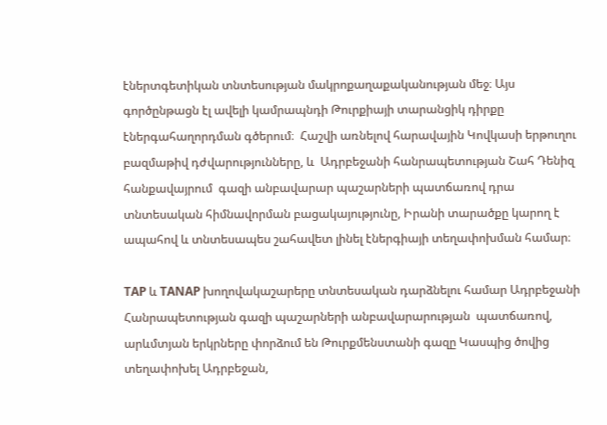էներտգետիկան տնտեսության մակրոքաղաքականության մեջ։ Այս գործընթացն էլ ավելի կամրապնդի Թուրքիայի տարանցիկ դիրքը էներգահաղորդման գծերում։  Հաշվի առնելով հարավային Կովկասի երթուղու բազմաթիվ դժվարությունները, և  Ադրբեջանի հանրապետության Շահ Դենիզ հանքավայրում  գազի անբավարար պաշարների պատճառով դրա տնտեսական հիմնավորման բացակայությունը, Իրանի տարածքը կարող է ապահով և տնտեսապես շահավետ լինել էներգիայի տեղափոխման համար։

TAP և TANAP խողովակաշարերը տնտեսական դարձնելու համար Ադրբեջանի Հանրապետության գազի պաշարների անբավարարության  պատճառով, արևմտյան երկրները փորձում են Թուրքմենստանի գազը Կասպից ծովից տեղափոխել Ադրբեջան,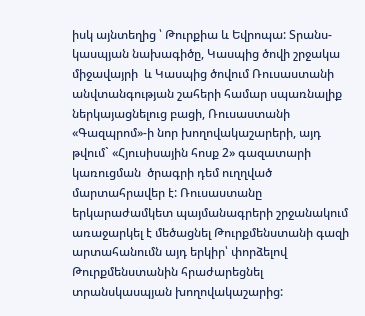իսկ այնտեղից ՝ Թուրքիա և Եվրոպա: Տրանս-կասպյան նախագիծը, Կասպից ծովի շրջակա միջավայրի  և Կասպից ծովում Ռուսաստանի անվտանգության շահերի համար սպառնալիք ներկայացնելուց բացի, Ռուսաստանի «Գազպրոմ»-ի նոր խողովակաշարերի, այդ թվում` «Հյուսիսային հոսք 2» գազատարի կառուցման  ծրագրի դեմ ուղղված մարտահրավեր է: Ռուսաստանը երկարաժամկետ պայմանագրերի շրջանակում  առաջարկել է մեծացնել Թուրքմենստանի գազի արտահանումն այդ երկիր՝ փորձելով Թուրքմենստանին հրաժարեցնել տրանսկասպյան խողովակաշարից: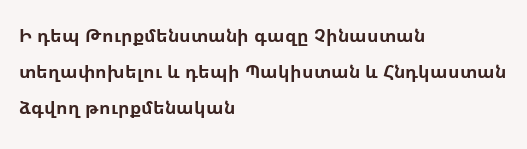Ի դեպ Թուրքմենստանի գազը Չինաստան տեղափոխելու և դեպի Պակիստան և Հնդկաստան ձգվող թուրքմենական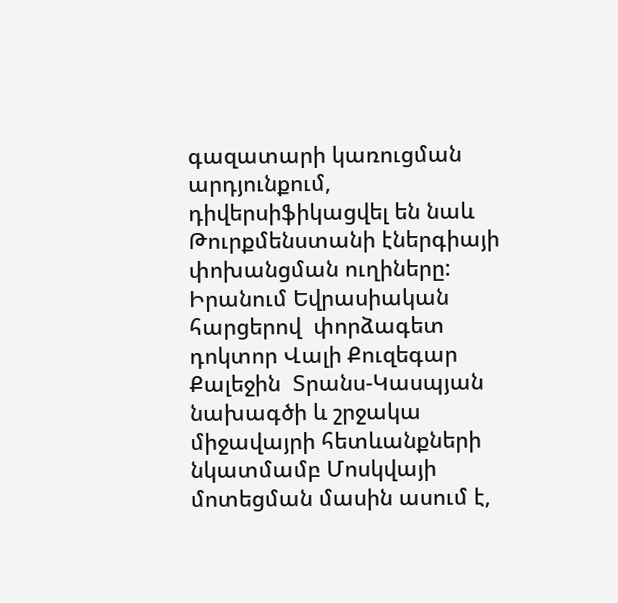գազատարի կառուցման արդյունքում, դիվերսիֆիկացվել են նաև Թուրքմենստանի էներգիայի փոխանցման ուղիները: Իրանում Եվրասիական  հարցերով  փորձագետ դոկտոր Վալի Քուզեգար Քալեջին  Տրանս-Կասպյան նախագծի և շրջակա միջավայրի հետևանքների նկատմամբ Մոսկվայի մոտեցման մասին ասում է,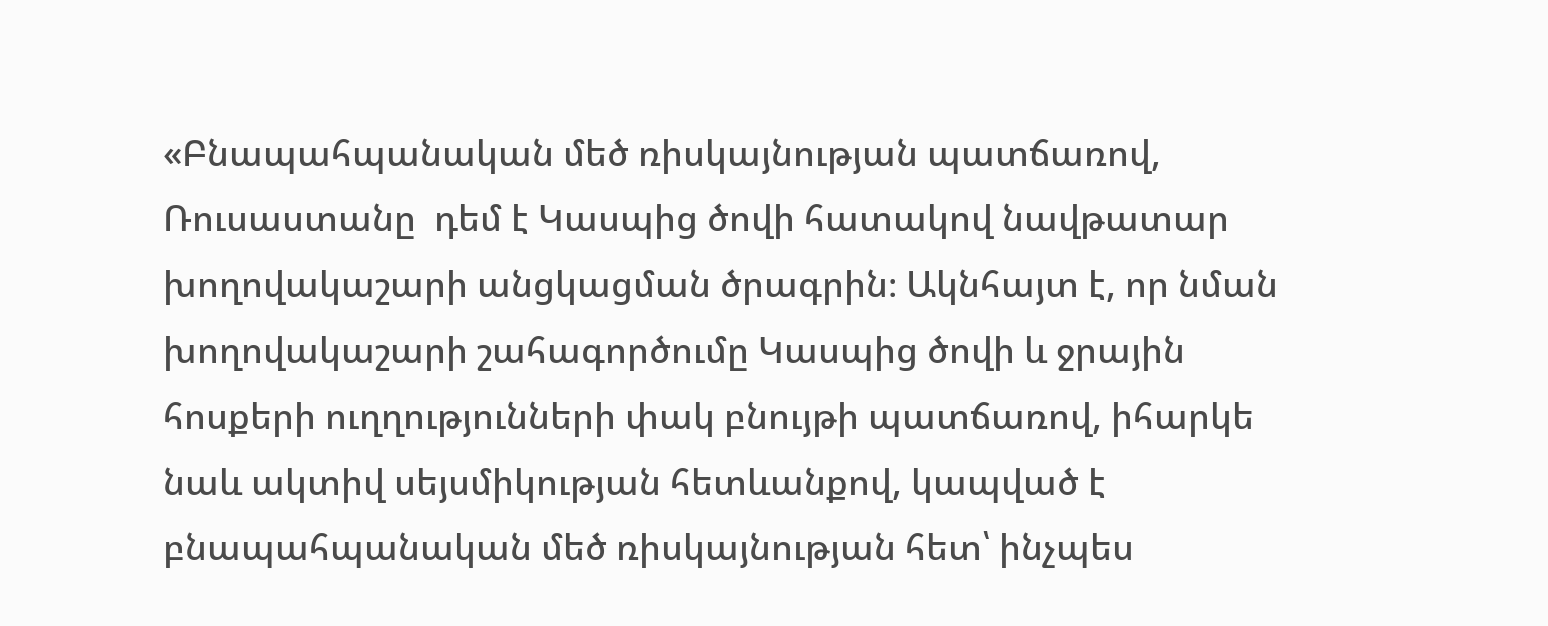«Բնապահպանական մեծ ռիսկայնության պատճառով,  Ռուսաստանը  դեմ է Կասպից ծովի հատակով նավթատար խողովակաշարի անցկացման ծրագրին։ Ակնհայտ է, որ նման խողովակաշարի շահագործումը Կասպից ծովի և ջրային հոսքերի ուղղությունների փակ բնույթի պատճառով, իհարկե նաև ակտիվ սեյսմիկության հետևանքով, կապված է բնապահպանական մեծ ռիսկայնության հետ՝ ինչպես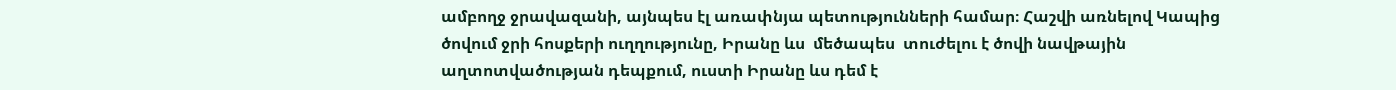ամբողջ ջրավազանի, այնպես էլ առափնյա պետությունների համար։ Հաշվի առնելով Կապից ծովում ջրի հոսքերի ուղղությունը, Իրանը ևս  մեծապես  տուժելու է ծովի նավթային աղտոտվածության դեպքում, ուստի Իրանը ևս դեմ է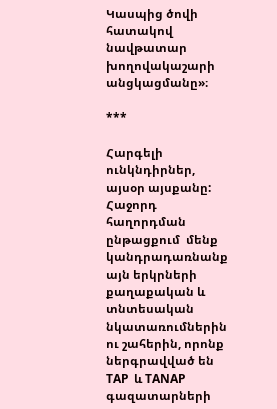Կասպից ծովի հատակով նավթատար խողովակաշարի անցկացմանը»։

***

Հարգելի ունկնդիրներ, այսօր այսքանը: Հաջորդ  հաղորդման ընթացքում  մենք կանդրադառնանք  այն երկրների քաղաքական և տնտեսական նկատառումներին ու շահերին, որոնք  ներգրավված են TAP  և TANAP գազատարների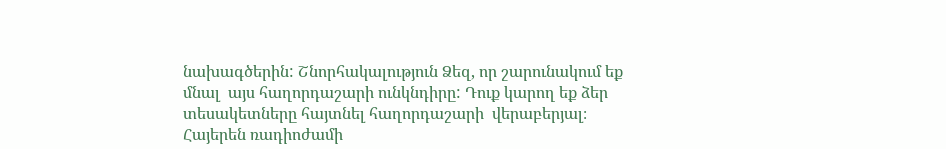նախագծերին: Շնորհակալություն Ձեզ, որ շարունակում եք մնալ  այս հաղորդաշարի ունկնդիրը: Դուք կարող եք ձեր տեսակետները հայտնել հաղորդաշարի  վերաբերյալ։ Հայերեն ռադիոժամի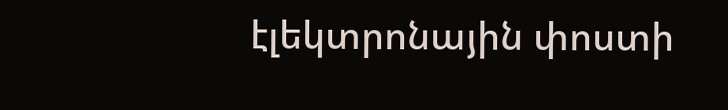էլեկտրոնային փոստի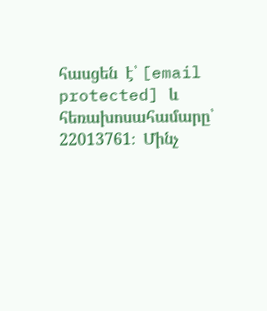հասցեն  է՝ [email protected] և հեռախոսահամարը՝ 22013761։  Մինչ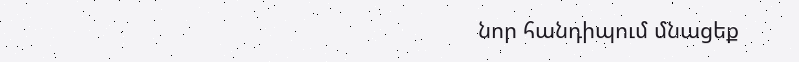նոր հանդիպում մնացեք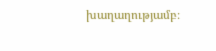խաղաղությամբ։